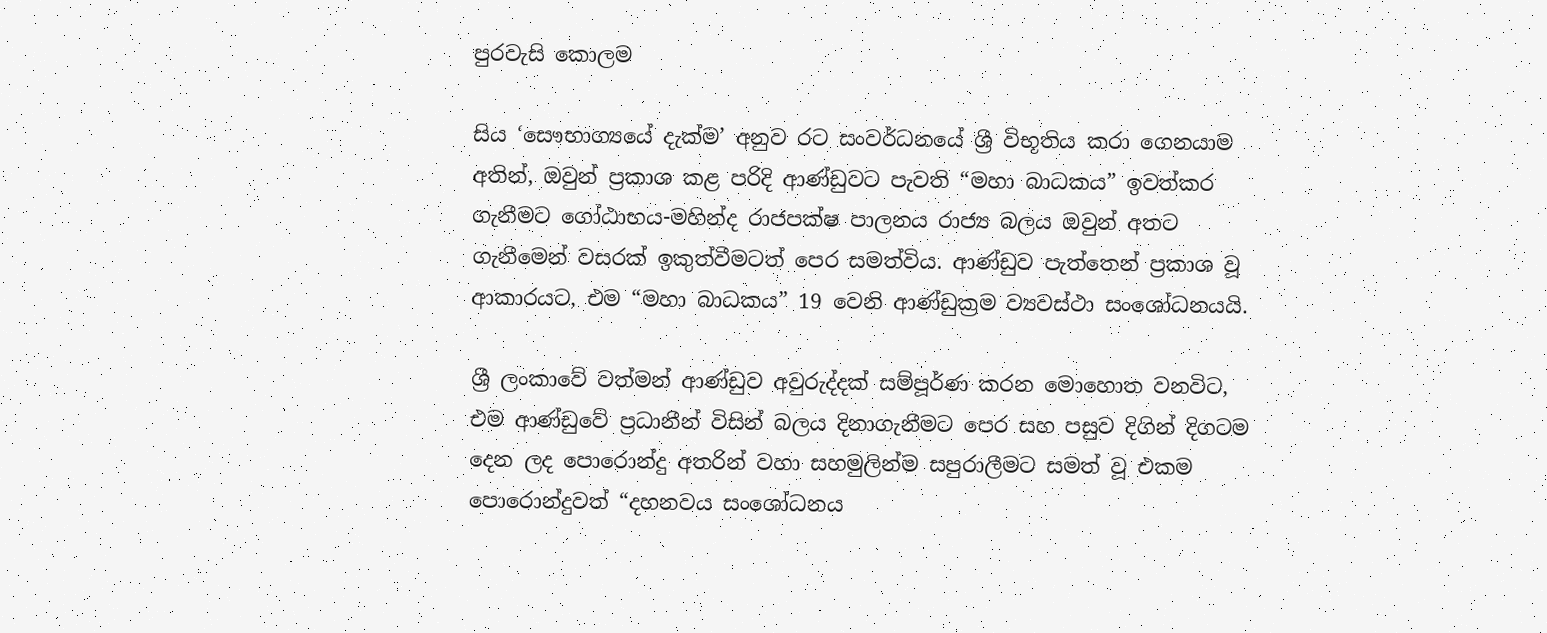පුරවැසි කොලම

සිය ‘සෞභාග්‍යයේ දැක්ම’ අනුව රට සංවර්ධනයේ ශ්‍රී විභූතිය කරා ගෙනයාම අතින්, ඔවුන් ප්‍රකාශ කළ පරිදි ආණ්ඩුවට පැවති “මහා බාධකය” ඉවත්කර ගැනීමට ගෝඨාභය-මහින්ද රාජපක්ෂ පාලනය රාජ්‍ය බලය ඔවුන් අතට ගැනීමෙන් වසරක් ඉකුත්වීමටත් පෙර සමත්විය. ආණ්ඩුව පැත්තෙන් ප්‍රකාශ වූ ආකාරයට, එම “මහා බාධකය” 19 වෙනි ආණ්ඩුක්‍රම ව්‍යවස්ථා සංශෝධනයයි.

ශ්‍රී ලංකාවේ වත්මන් ආණ්ඩුව අවුරුද්දක් සම්පූර්ණ කරන මොහොත වනවිට, එම ආණ්ඩුවේ ප්‍රධානීන් විසින් බලය දිනාගැනීමට පෙර සහ පසුව දිගින් දිගටම දෙන ලද පොරොන්දු අතරින් වහා සහමුලින්ම සපුරාලීමට සමත් වූ එකම පොරොන්දුවත් “දහනවය සංශෝධනය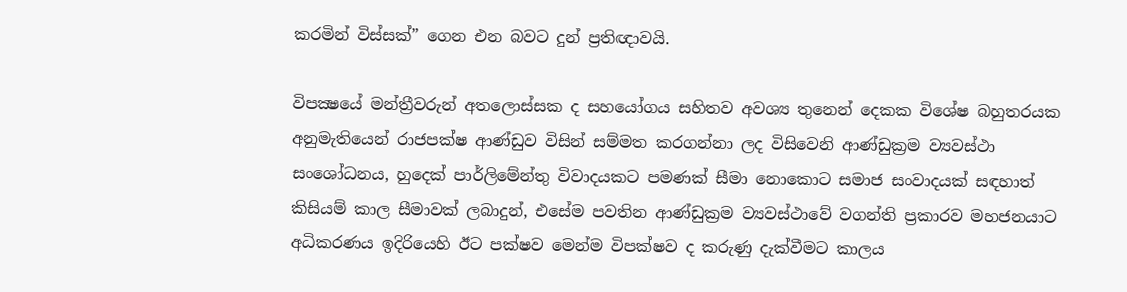කරමින් විස්සක්” ගෙන එන බවට දුන් ප්‍රතිඥාවයි.

විපක්‍ෂයේ මන්ත්‍රීවරුන් අතලොස්සක ද සහයෝගය සහිතව අවශ්‍ය තුනෙන් දෙකක විශේෂ බහුතරයක අනුමැතියෙන් රාජපක්ෂ ආණ්ඩුව විසින් සම්මත කරගන්නා ලද විසිවෙනි ආණ්ඩුක්‍රම ව්‍යවස්ථා සංශෝධනය, හුදෙක් පාර්ලිමේන්තු විවාදයකට පමණක් සීමා නොකොට සමාජ සංවාදයක් සඳහාත් කිසියම් කාල සීමාවක් ලබාදුන්, එසේම පවතින ආණ්ඩුක්‍රම ව්‍යවස්ථාවේ වගන්ති ප්‍රකාරව මහජනයාට අධිකරණය ඉදිරියෙහි ඊට පක්ෂව මෙන්ම විපක්ෂව ද කරුණු දැක්වීමට කාලය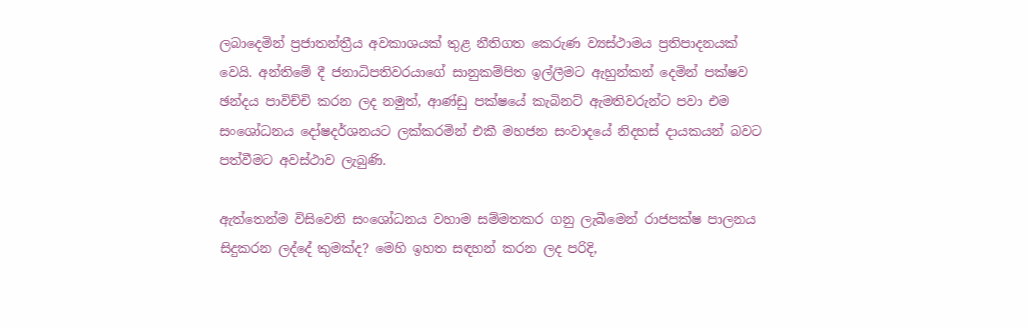ලබාදෙමින් ප්‍රජාතන්ත්‍රීය අවකාශයක් තුළ නීතිගත කෙරුණ ව්‍යස්ථාමය ප්‍රතිපාදනයක් වෙයි. අන්තිමේ දී ජනාධිපතිවරයාගේ සානුකම්පිත ඉල්ලීමට ඇහුන්කන් දෙමින් පක්ෂව ඡන්දය පාවිච්චි කරන ලද නමුත්, ආණ්ඩු පක්ෂයේ කැබිනට් ඇමතිවරුන්ට පවා එම සංශෝධනය දෝෂදර්ශනයට ලක්කරමින් එකී මහජන සංවාදයේ නිදහස් දායකයන් බවට පත්වීමට අවස්ථාව ලැබුණි.

ඇත්තෙන්ම විසිවෙනි සංශෝධනය වහාම සම්මතකර ගනු ලැබීමෙන් රාජපක්ෂ පාලනය සිදුකරන ලද්දේ කුමක්ද? මෙහි ඉහත සඳහන් කරන ලද පරිදි,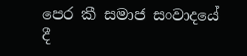පෙර කී සමාජ සංවාදයේ දී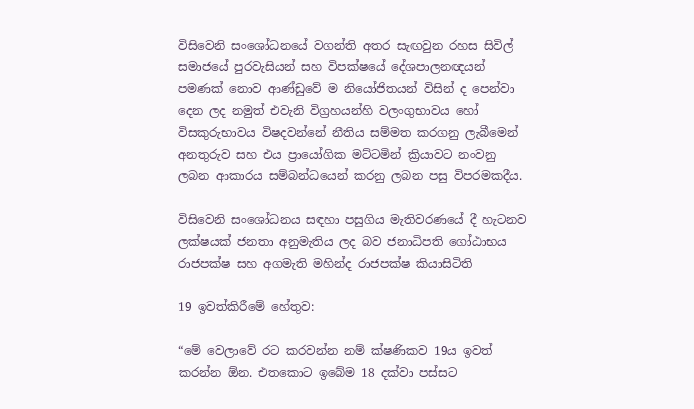විසිවෙනි සංශෝධනයේ වගන්ති අතර සැඟවුන රහස සිවිල් සමාජයේ පුරවැසියන් සහ විපක්ෂයේ දේශපාලනඥයන් පමණක් නොව ආණ්ඩුවේ ම නියෝජිතයන් විසින් ද පෙන්වා දෙන ලද නමුත් එවැනි විග්‍රහයන්හි වලංගුභාවය හෝ විසකුරුභාවය විෂදවන්නේ නීතිය සම්මත කරගනු ලැබීමෙන් අනතුරුව සහ එය ප්‍රායෝගික මට්ටමින් ක්‍රියාවට නංවනු ලබන ආකාරය සම්බන්ධයෙන් කරනු ලබන පසු විපරමකදීය.

විසිවෙනි සංශෝධනය සඳහා පසුගිය මැතිවරණයේ දී හැටනව ලක්ෂයක් ජනතා අනුමැතිය ලද බව ජනාධිපති ගෝඨාභය රාජපක්ෂ සහ අගමැති මහින්ද රාජපක්ෂ කියාසිටිති

19 ඉවත්කිරීමේ හේතුව:

“මේ වෙලාවේ රට කරවන්න නම් ක්ෂණිකව 19ය ඉවත් කරන්න ඕන. එතකොට ඉබේම 18 දක්වා පස්සට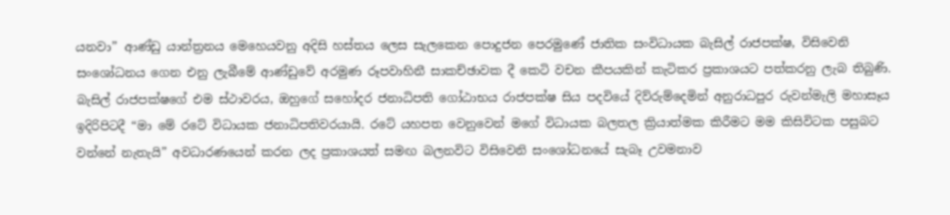යනවා” ආණ්ඩු යාන්ත්‍රනය මෙහෙයවනු අදිසි හස්තය ලෙස සැලකෙන පොදුජන පෙරමුණේ ජාතික සංවිධායක බැසිල් රාජපක්ෂ, විසිවෙනි සංශෝධනය ගෙන එනු ලැබීමේ ආණ්ඩුවේ අරමුණ රූපවාහිනී සාකච්ඡාවක දී කෙටි වචන කීපයකින් කැටිකර ප්‍රකාශයට පත්කරනු ලැබ තිබුණි. බැසිල් රාජපක්ෂගේ එම ස්ථාවරය, ඔහුගේ සහෝදර ජනාධිපති ගෝඨාභය රාජපක්ෂ සිය පදවියේ දිව්රුම්දෙමින් අනුරාධපුර රුවන්මැලි මහාසෑය ඉදිරිපිටදී “මා මේ රටේ විධායක ජනාධිපතිවරයායි. රටේ යහපත වෙනුවෙන් මගේ විධායක බලතල ක්‍රියාත්මක කිරීමට මම කිසිවිටක පසුබට වන්නේ නැතැයි” අවධාරණයෙන් කරන ලද ප්‍රකාශයත් සමඟ බලනවිට විසිවෙනි සංශෝධනයේ සැබෑ උවමනාව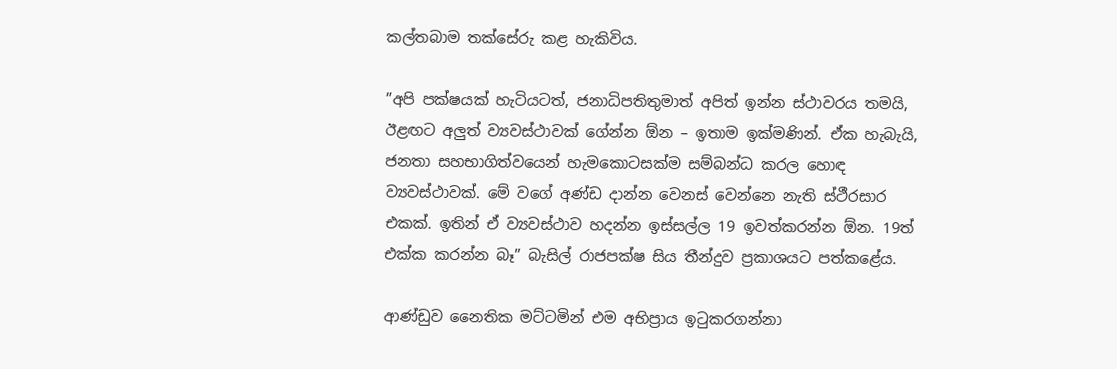කල්තබාම තක්සේරු කළ හැකිවිය.

”අපි පක්ෂයක් හැටියටත්, ජනාධිපතිතුමාත් අපිත් ඉන්න ස්ථාවරය තමයි, ඊළඟට අලුත් ව්‍යවස්ථාවක් ගේන්න ඕන – ඉතාම ඉක්මණින්. ඒක හැබැයි, ජනතා සහභාගිත්වයෙන් හැමකොටසක්ම සම්බන්ධ කරල හොඳ ව්‍යවස්ථාවක්. මේ වගේ අණ්ඩ දාන්න වෙනස් වෙන්නෙ නැති ස්ථීරසාර එකක්. ඉතින් ඒ ව්‍යවස්ථාව හදන්න ඉස්සල්ල 19 ඉවත්කරන්න ඕන. 19ත් එක්ක කරන්න බෑ” බැසිල් රාජපක්ෂ සිය තීන්දුව ප්‍රකාශයට පත්කළේය.

ආණ්ඩුව නෛතික මට්ටමින් එම අභිප්‍රාය ඉටුකරගන්නා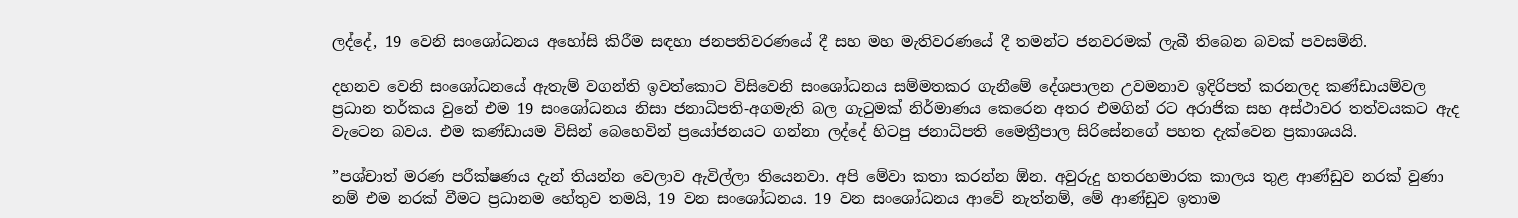ලද්දේ, 19 වෙනි සංශෝධනය අහෝසි කිරීම සඳහා ජනපතිවරණයේ දී සහ මහ මැතිවරණයේ දී තමන්ට ජනවරමක් ලැබී තිබෙන බවක් පවසමිනි.

දහනව වෙනි සංශෝධනයේ ඇතැම් වගන්ති ඉවත්කොට විසිවෙනි සංශෝධනය සම්මතකර ගැනීමේ දේශපාලන උවමනාව ඉදිරිපත් කරනලද කණ්ඩායම්වල ප්‍රධාන තර්කය වුනේ එම 19 සංශෝධනය නිසා ජනාධිපති-අගමැති බල ගැටුමක් නිර්මාණය කෙරෙන අතර එමගින් රට අරාජික සහ අස්ථාවර තත්වයකට ඇද වැටෙන බවය. එම කණ්ඩායම විසින් බෙහෙවින් ප්‍රයෝජනයට ගන්නා ලද්දේ හිටපු ජනාධිපති මෛත්‍රීපාල සිරිසේනගේ පහත දැක්වෙන ප්‍රකාශයයි.

”පශ්චාත් මරණ පරීක්ෂණය දැන් තියන්න වෙලාව ඇවිල්ලා තියෙනවා. අපි මේවා කතා කරන්න ඕන. අවුරුදු හතරහමාරක කාලය තුළ ආණ්ඩුව නරක් වුණා නම් එම නරක් වීමට ප්‍රධානම හේතුව තමයි, 19 වන සංශෝධනය. 19 වන සංශෝධනය ආවේ නැත්නම්, මේ ආණ්ඩුව ඉතාම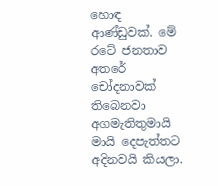හොඳ ආණ්ඩුවක්. මේ රටේ ජනතාව අතරේ චෝදනාවක් තිබෙනවා අගමැතිතුමායි මායි දෙපැත්තට අදිනවයි කියලා.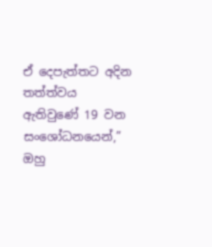ඒ දෙපැත්තට අදින තත්ත්වය ඇතිවුණේ 19 වන සංශෝධනයෙන්,” ඔහු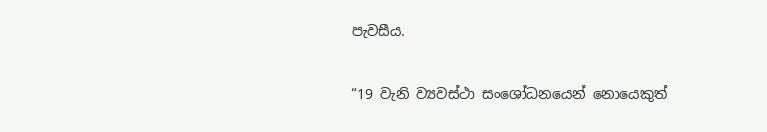පැවසීය.

“19 වැනි ව්‍යවස්ථා සංශෝධනයෙන් නොයෙකුත්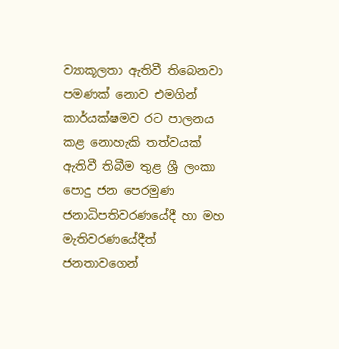ව්‍යාකූලතා ඇතිවී තිබෙනවා පමණක් නොව එමගින් කාර්යක්ෂමව රට පාලනය කළ නොහැකි තත්වයක් ඇතිවී තිබීම තුළ ශ්‍රී ලංකා පොදු ජන පෙරමුණ ජනාධිපතිවරණයේදී හා මහ මැතිවරණයේදීත් ජනතාවගෙන්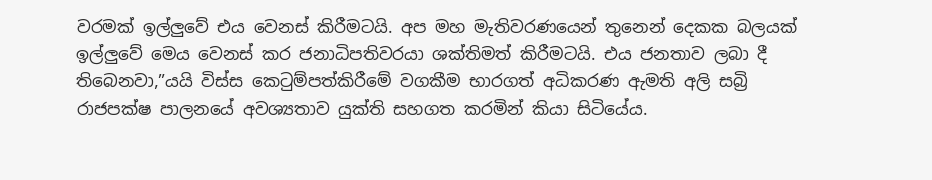වරමක් ඉල්ලුවේ එය වෙනස් කිරීමටයි. අප මහ මැතිවරණයෙන් තුනෙන් දෙකක බලයක් ඉල්ලුවේ මෙය වෙනස් කර ජනාධිපතිවරයා ශක්තිමත් කිරීමටයි. එය ජනතාව ලබා දී තිබෙනවා,”යයි විස්ස කෙටුම්පත්කිරීමේ වගකීම භාරගත් අධිකරණ ඇමති අලි සබ්‍රි රාජපක්ෂ පාලනයේ අවශ්‍යතාව යුක්ති සහගත කරමින් කියා සිටියේය.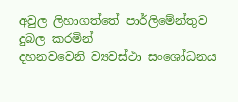අවුල ලිහාගත්තේ පාර්ලිමේන්තුව දුබල කරමින්
දහනවවෙනි ව්‍යවස්ථා සංශෝධනය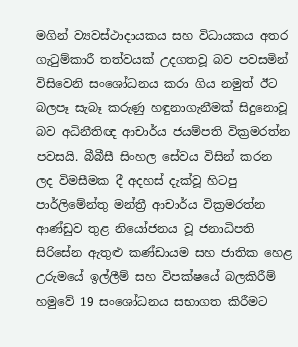මගින් ව්‍යවස්ථාදායකය සහ විධායකය අතර ගැටුම්කාරී තත්වයක් උදගතවූ බව පවසමින් විසිවෙනි සංශෝධනය කරා ගිය නමුත් ඊට බලපෑ සැබෑ කරුණු හඳුනාගැනීමක් සිදුනොවූ බව අධිනීතිඥ ආචාර්ය ජයම්පති වික්‍රමරත්න පවසයි. බීබීසී සිංහල සේවය විසින් කරන ලද විමසීමක දී අදහස් දැක්වූ හිටපු පාර්ලිමේන්තු මන්ත්‍රී ආචාර්ය වික්‍රමරත්න ආණ්ඩුව තුළ නියෝජනය වූ ජනාධිපති සිරිසේන ඇතුළු කණ්ඩායම සහ ජාතික හෙළ උරුමයේ ඉල්ලීම් සහ විපක්ෂයේ බලකිරීම් හමුවේ 19 සංශෝධනය සභාගත කිරීමට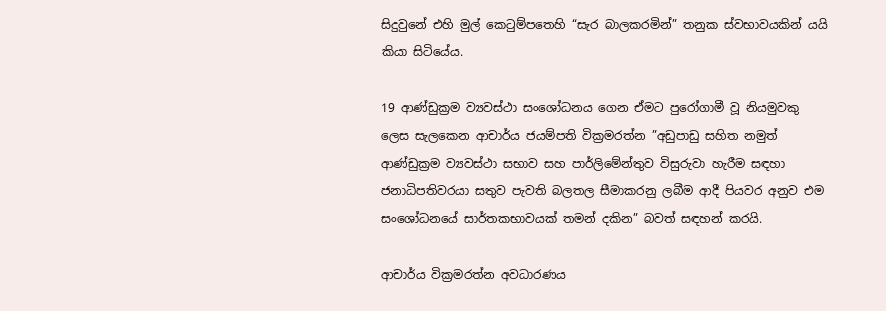සිදුවුනේ එහි මුල් කෙටුම්පතෙහි “සැර බාලකරමින්” තනුක ස්වභාවයකින් යයි කියා සිටියේය.

19 ආණ්ඩුක්‍රම ව්‍යවස්ථා සංශෝධනය ගෙන ඒමට පුරෝගාමී වූ නියමුවකු ලෙස සැලකෙන ආචාර්ය ජයම්පති වික්‍රමරත්න ”අඩුපාඩු සහිත නමුත් ආණ්ඩුක්‍රම ව්‍යවස්ථා සභාව සහ පාර්ලිමේන්තුව විසුරුවා හැරීම සඳහා ජනාධිපතිවරයා සතුව පැවති බලතල සීමාකරනු ලබීම ආදී පියවර අනුව එම සංශෝධනයේ සාර්තකභාවයක් තමන් දකින” බවත් සඳහන් කරයි.

ආචාර්ය වික්‍රමරත්න අවධාරණය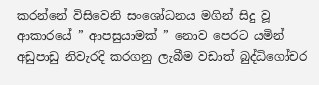කරන්නේ විසිවෙනි සංශෝධනය මගින් සිදු වූ ආකාරයේ ” ආපසුයාමක් ” නොව පෙරට යමින් අඩුපාඩු නිවැරදි කරගනු ලැබීම වඩාත් බුද්ධිගෝචර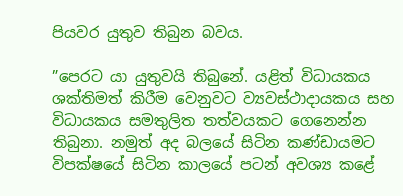පියවර යුතුව තිබුන බවය.

”පෙරට යා යුතුවයි තිබුනේ. යළිත් විධායකය ශක්තිමත් කිරීම වෙනුවට ව්‍යවස්ථාදායකය සහ විධායකය සමතුලිත තත්වයකට ගෙනෙන්න තිබුනා. නමුත් අද බලයේ සිටින කණ්ඩායමට විපක්ෂයේ සිටින කාලයේ පටන් අවශ්‍ය කළේ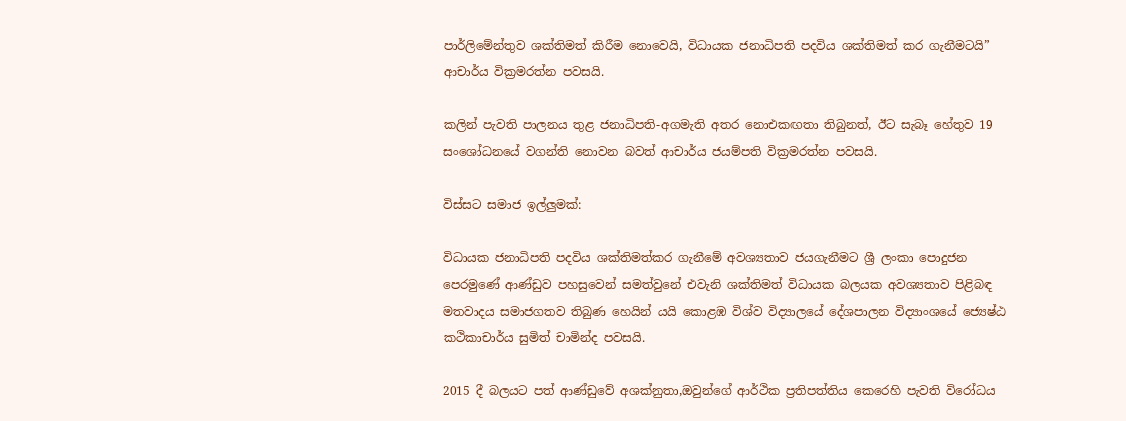පාර්ලිමේන්තුව ශක්තිමත් කිරීම නොවෙයි, විධායක ජනාධිපති පදවිය ශක්තිමත් කර ගැනීමටයි” ආචාර්ය වික්‍රමරත්න පවසයි.

කලින් පැවති පාලනය තුළ ජනාධිපති-අගමැති අතර නොඑකඟතා තිබුනත්, ඊට සැබෑ හේතුව 19 සංශෝධනයේ වගන්ති නොවන බවත් ආචාර්ය ජයම්පති වික්‍රමරත්න පවසයි.

විස්සට සමාජ ඉල්ලුමක්:

විධායක ජනාධිපති පදවිය ශක්තිමත්කර ගැනීමේ අවශ්‍යතාව ජයගැනීමට ශ්‍රී ලංකා පොදුජන පෙරමුණේ ආණ්ඩුව පහසුවෙන් සමත්වුනේ එවැනි ශක්තිමත් විධායක බලයක අවශ්‍යතාව පිළිබඳ මතවාදය සමාජගතව තිබුණ හෙයින් යයි කොළඹ විශ්ව විද්‍යාලයේ දේශපාලන විද්‍යාංශයේ ජ්‍යෙෂ්ඨ කථිකාචාර්ය සුමිත් චාමින්ද පවසයි.

2015 දී බලයට පත් ආණ්ඩුවේ අශක්නුතා,ඔවුන්ගේ ආර්ථික ප්‍රතිපත්තිය කෙරෙහි පැවති විරෝධය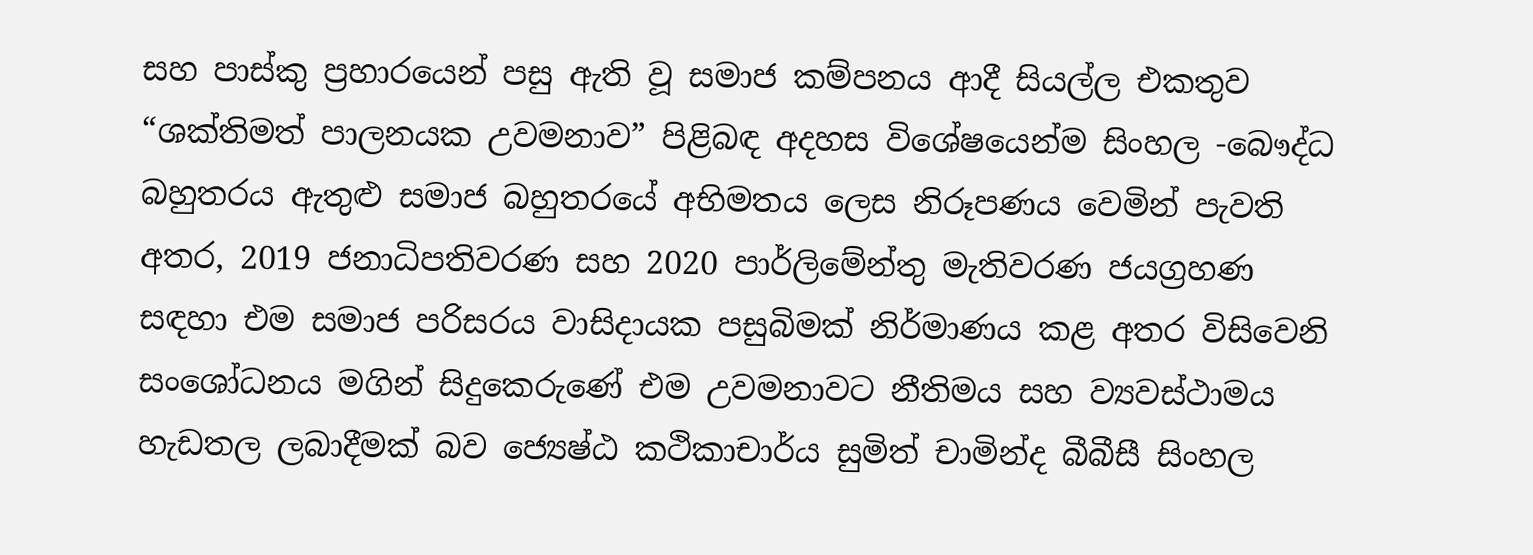සහ පාස්කු ප්‍රහාරයෙන් පසු ඇති වූ සමාජ කම්පනය ආදී සියල්ල එකතුව “ශක්තිමත් පාලනයක උවමනාව” පිළිබඳ අදහස විශේෂයෙන්ම සිංහල -බෞද්ධ බහුතරය ඇතුළු සමාජ බහුතරයේ අභිමතය ලෙස නිරූපණය වෙමින් පැවති අතර, 2019 ජනාධිපතිවරණ සහ 2020 පාර්ලිමේන්තු මැතිවරණ ජයග්‍රහණ සඳහා එම සමාජ පරිසරය වාසිදායක පසුබිමක් නිර්මාණය කළ අතර විසිවෙනි සංශෝධනය මගින් සිදුකෙරුණේ එම උවමනාවට නීතිමය සහ ව්‍යවස්ථාමය හැඩතල ලබාදීමක් බව ජ්‍යෙෂ්ඨ කථිකාචාර්ය සුමිත් චාමින්ද බීබීසී සිංහල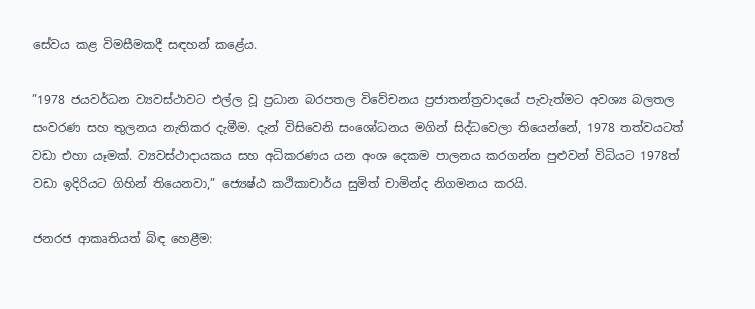සේවය කළ විමසීමකදී සඳහන් කළේය.

”1978 ජයවර්ධන ව්‍යවස්ථාවට එල්ල වූ ප්‍රධාන බරපතල විවේචනය ප්‍රජාතන්ත්‍රවාදයේ පැවැත්මට අවශ්‍ය බලතල සංවරණ සහ තුලනය නැතිකර දැමීම. දැන් විසිවෙනි සංශෝධනය මගින් සිද්ධවෙලා තියෙන්නේ, 1978 තත්වයටත් වඩා එහා යෑමක්. ව්‍යවස්ථාදායකය සහ අධිකරණය යන අංශ දෙකම පාලනය කරගන්න පුළුවන් විධියට 1978ත් වඩා ඉදිරියට ගිහින් තියෙනවා,” ජ්‍යෙෂ්ඨ කථිකාචාර්ය සුමිත් චාමින්ද නිගමනය කරයි.

ජනරජ ආකෘතියත් බිඳ හෙළීම: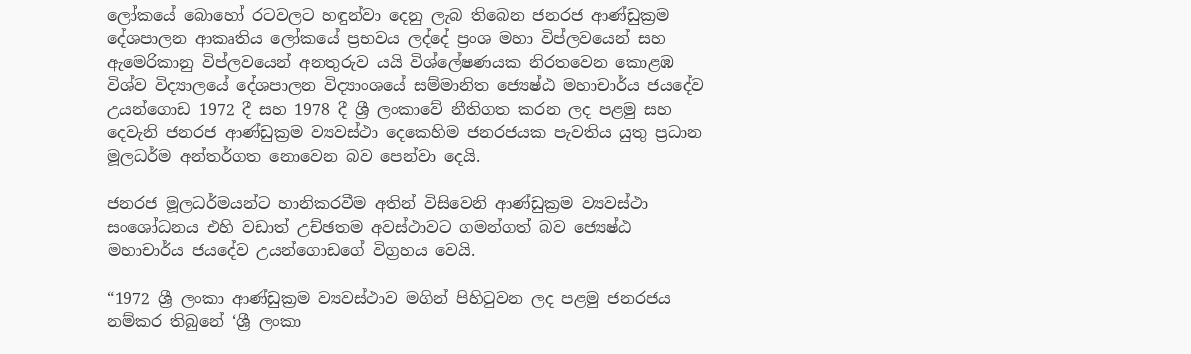ලෝකයේ බොහෝ රටවලට හඳුන්වා දෙනු ලැබ තිබෙන ජනරජ ආණ්ඩුක්‍රම දේශපාලන ආකෘතිය ලෝකයේ ප්‍රභවය ලද්දේ ප්‍රංශ මහා විප්ලවයෙන් සහ ඇමෙරිකානු විප්ලවයෙන් අනතුරුව යයි විශ්ලේෂණයක නිරතවෙන කොළඹ විශ්ව විද්‍යාලයේ දේශපාලන විද්‍යාංශයේ සම්මානිත ජ්‍යෙෂ්ඨ මහාචාර්ය ජයදේව උයන්ගොඩ 1972 දී සහ 1978 දී ශ්‍රී ලංකාවේ නීතිගත කරන ලද පළමු සහ දෙවැනි ජනරජ ආණ්ඩුක්‍රම ව්‍යවස්ථා දෙකෙහිම ජනරජයක පැවතිය යුතු ප්‍රධාන මූලධර්ම අන්තර්ගත නොවෙන බව පෙන්වා දෙයි.

ජනරජ මූලධර්මයන්ට හානිකරවීම අතින් විසිවෙනි ආණ්ඩුක්‍රම ව්‍යවස්ථා සංශෝධනය එහි වඩාත් උච්ඡතම අවස්ථාවට ගමන්ගත් බව ජ්‍යෙෂ්ඨ මහාචාර්ය ජයදේව උයන්ගොඩගේ විග්‍රහය වෙයි.

“1972 ශ්‍රී ලංකා ආණ්ඩුක්‍රම ව්‍යවස්ථාව මගින් පිහිටුවන ලද පළමු ජනරජය නම්කර තිබුනේ ‘ශ්‍රී ලංකා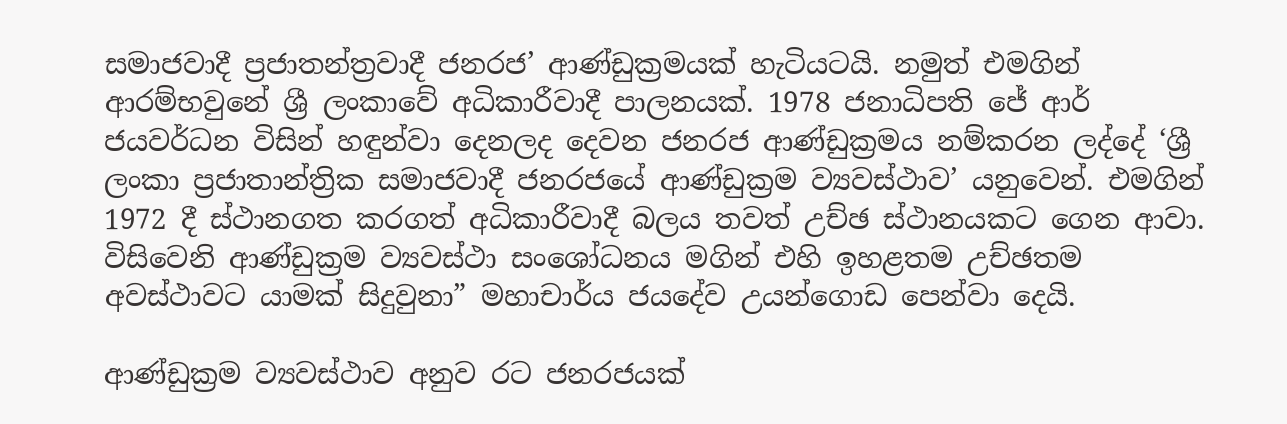සමාජවාදී ප්‍රජාතන්ත්‍රවාදී ජනරජ’ ආණ්ඩුක්‍රමයක් හැටියටයි. නමුත් එමගින් ආරම්භවුනේ ශ්‍රී ලංකාවේ අධිකාරීවාදී පාලනයක්. 1978 ජනාධිපති ජේ ආර් ජයවර්ධන විසින් හඳුන්වා දෙනලද දෙවන ජනරජ ආණ්ඩුක්‍රමය නම්කරන ලද්දේ ‘ශ්‍රී ලංකා ප්‍රජාතාන්ත්‍රික සමාජවාදී ජනරජයේ ආණ්ඩුක්‍රම ව්‍යවස්ථාව’ යනුවෙන්. එමගින් 1972 දී ස්ථානගත කරගත් අධිකාරීවාදී බලය තවත් උච්ඡ ස්ථානයකට ගෙන ආවා. විසිවෙනි ආණ්ඩුක්‍රම ව්‍යවස්ථා සංශෝධනය මගින් එහි ඉහළතම උච්ඡතම අවස්ථාවට යාමක් සිදුවුනා” මහාචාර්ය ජයදේව උයන්ගොඩ පෙන්වා දෙයි.

ආණ්ඩුක්‍රම ව්‍යවස්ථාව අනුව රට ජනරජයක්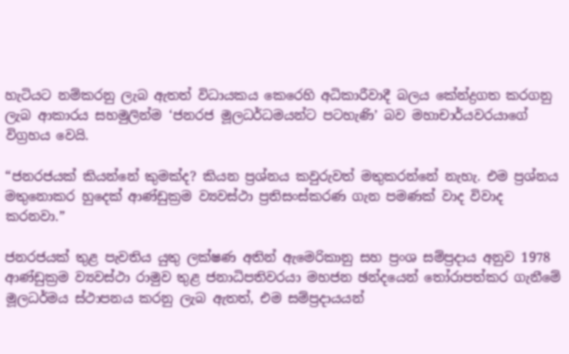හැටියට නම්කරනු ලැබ ඇතත් විධායකය කෙරෙහි අධිකාරීවාදී බලය කේන්ද්‍රගත කරගනු ලැබ ආකාරය සහමුලින්ම ‘ජනරජ මූලධර්ධමයන්ට පටහැණි’ බව මහාචාර්යවරයාගේ විග්‍රහය වෙයි.

“ජනරජයක් කියන්නේ කුමක්ද? කියන ප්‍රශ්නය කවුරුවත් මතුකරන්නේ නැහැ. එම ප්‍රශ්නය මතුනොකර හුදෙක් ආණ්ඩුක්‍රම ව්‍යවස්ථා ප්‍රතිසංස්කරණ ගැන පමණක් වාද විවාද කරනවා.”

ජනරජයක් තුළ පැවතිය යුතු ලක්ෂණ අතින් ඇමෙරිකානු සහ ප්‍රංශ සම්ප්‍රදාය අනුව 1978 ආණ්ඩුක්‍රම ව්‍යවස්ථා රාමුව තුළ ජනාධිපතිවරයා මහජන ඡන්දයෙන් තෝරාපත්කර ගැනීමේ මූලධර්මය ස්ථාපනය කරනු ලැබ ඇතත්, එම සම්ප්‍රදායයන්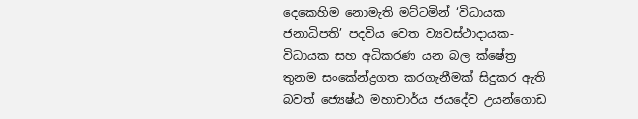දෙකෙහිම නොමැති මට්ටමින් ‘විධායක ජනාධිපති’ පදවිය වෙත ව්‍යවස්ථාදායක-විධායක සහ අධිකරණ යන බල ක්ෂේත්‍ර තුනම සංකේන්ද්‍රගත කරගැනීමක් සිදුකර ඇති බවත් ජ්‍යෙෂ්ඨ මහාචාර්ය ජයදේව උයන්ගොඩ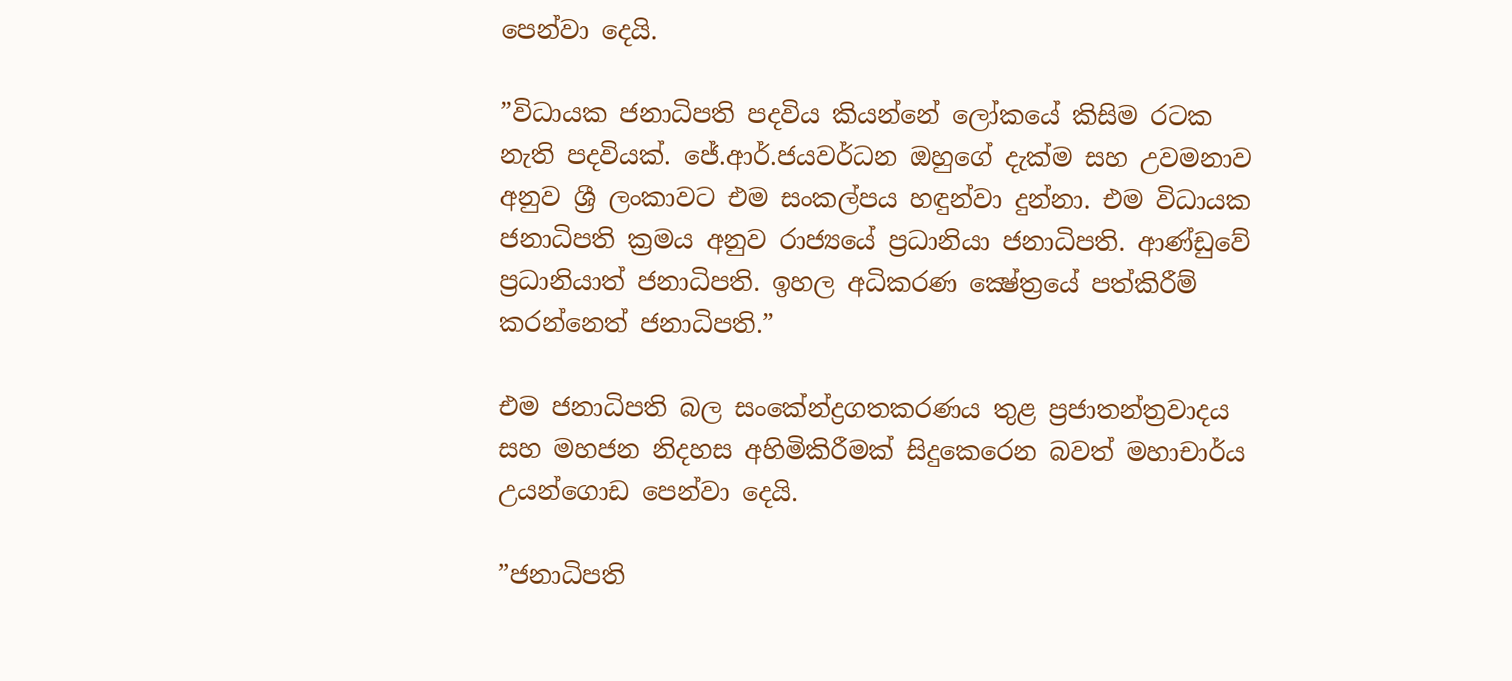පෙන්වා දෙයි.

”විධායක ජනාධිපති පදවිය කියන්නේ ලෝකයේ කිසිම රටක නැති පදවියක්. ජේ.ආර්.ජයවර්ධන ඔහුගේ දැක්ම සහ උවමනාව අනුව ශ්‍රී ලංකාවට එම සංකල්පය හඳුන්වා දුන්නා. එම විධායක ජනාධිපති ක්‍රමය අනුව රාජ්‍යයේ ප්‍රධානියා ජනාධිපති. ආණ්ඩුවේ ප්‍රධානියාත් ජනාධිපති. ඉහල අධිකරණ ක්‍ෂේත්‍රයේ පත්කිරීම් කරන්නෙත් ජනාධිපති.”

එම ජනාධිපති බල සංකේන්ද්‍රගතකරණය තුළ ප්‍රජාතන්ත්‍රවාදය සහ මහජන නිදහස අහිමිකිරීමක් සිදුකෙරෙන බවත් මහාචාර්ය උයන්ගොඩ පෙන්වා දෙයි.

”ජනාධිපති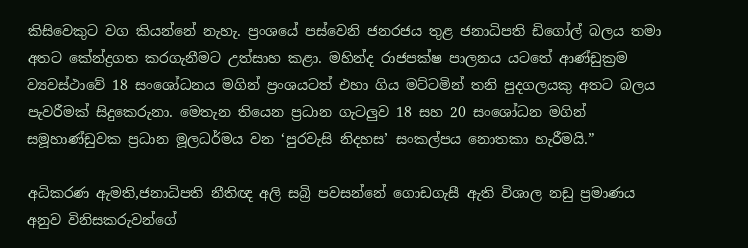කිසිවෙකුට වග කියන්නේ නැහැ. ප්‍රංශයේ පස්වෙනි ජනරජය තුළ ජනාධිපති ඩිගෝල් බලය තමා අතට කේන්ද්‍රගත කරගැනීමට උත්සාහ කළා. මහින්ද රාජපක්ෂ පාලනය යටතේ ආණ්ඩුක්‍රම ව්‍යවස්ථාවේ 18 සංශෝධනය මගින් ප්‍රංශයටත් එහා ගිය මට්ටමින් තනි පුදගලයකු අතට බලය පැවරීමක් සිදුකෙරුනා. මෙතැන තියෙන ප්‍රධාන ගැටලුව 18 සහ 20 සංශෝධන මගින් සමූහාණ්ඩුවක ප්‍රධාන මූලධර්මය වන ‘පුරවැසි නිදහස’ සංකල්පය නොතකා හැරීමයි.”

අධිකරණ ඇමති,ජනාධිපති නීතිඥ අලි සබ්‍රි පවසන්නේ ගොඩගැසී ඇති විශාල නඩු ප්‍රමාණය අනුව විනිසකරුවන්ගේ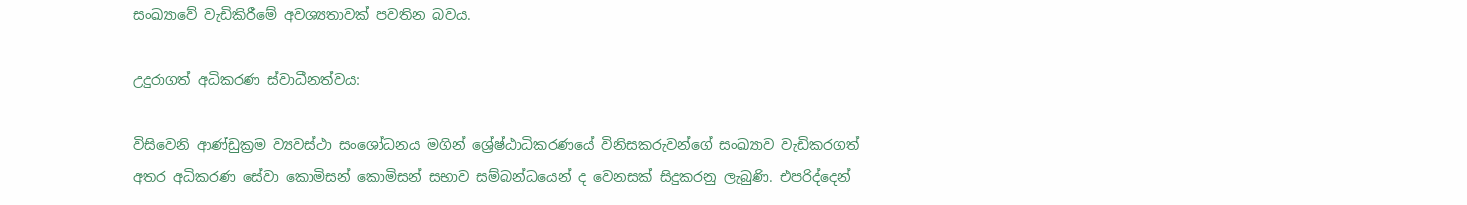සංඛ්‍යාවේ වැඩිකිරීමේ අවශ්‍යතාවක් පවතින බවය.

උදුරාගත් අධිකරණ ස්වාධීනත්වය:

විසිවෙනි ආණ්ඩුක්‍රම ව්‍යවස්ථා සංශෝධනය මගින් ශ්‍රේෂ්ඨාධිකරණයේ විනිසකරුවන්ගේ සංඛ්‍යාව වැඩිකරගත් අතර අධිකරණ සේවා කොමිසන් කොමිසන් සභාව සම්බන්ධයෙන් ද වෙනසක් සිදුකරනු ලැබුණි. එපරිද්දෙන්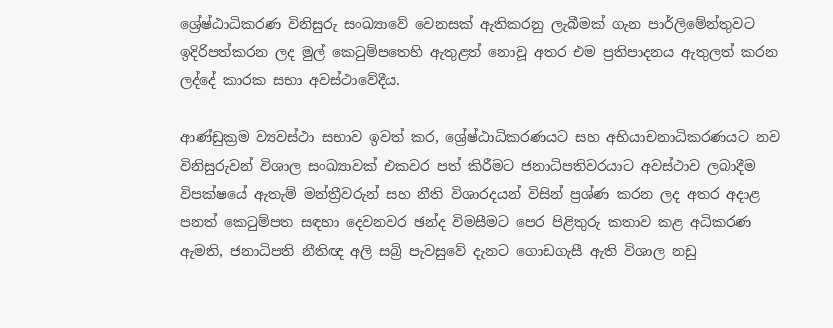ශ්‍රේෂ්ඨාධිකරණ විනිසුරු සංඛ්‍යාවේ වෙනසක් ඇතිකරනු ලැබීමක් ගැන පාර්ලිමේන්තුවට ඉදිරිපත්කරන ලද මුල් කෙටුම්පතෙහි ඇතුළත් නොවූ අතර එම ප්‍රතිපාදනය ඇතුලත් කරන ලද්දේ කාරක සභා අවස්ථාවේදීය.

ආණ්ඩුක්‍රම ව්‍යවස්ථා සභාව ඉවත් කර, ශ්‍රේෂ්ඨාධිකරණයට සහ අභියාචනාධිකරණයට නව විනිසුරුවන් විශාල සංඛ්‍යාවක් එකවර පත් කිරීමට ජනාධිපතිවරයාට අවස්ථාව ලබාදීම විපක්ෂයේ ඇතැම් මන්ත්‍රීවරුන් සහ නීති විශාරදයන් විසින් ප්‍රශ්ණ කරන ලද අතර අදාළ පනත් කෙටුම්පත සඳහා දෙවනවර ඡන්ද විමසීමට පෙර පිළිතුරු කතාව කළ අධිකරණ ඇමති, ජනාධිපති නීතිඥ අලි සබ්‍රි පැවසුවේ දැනට ගොඩගැසී ඇති විශාල නඩු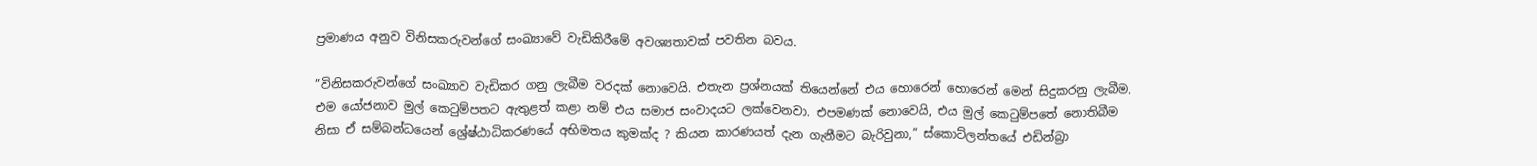ප්‍රමාණය අනුව විනිසකරුවන්ගේ සංඛ්‍යාවේ වැඩිකිරීමේ අවශ්‍යතාවක් පවතින බවය.

”විනිසකරුවන්ගේ සංඛ්‍යාව වැඩිකර ගනු ලැබීම වරදක් නොවෙයි. එතැන ප්‍රශ්නයක් තියෙන්නේ එය හොරෙන් හොරෙන් මෙන් සිදුකරනු ලැබීම. එම යෝජනාව මුල් කෙටුම්පතට ඇතුළත් කළා නම් එය සමාජ සංවාදයට ලක්වෙනවා. එපමණක් නොවෙයි, එය මුල් කෙටුම්පතේ නොතිබීම නිසා ඒ සම්බන්ධයෙන් ශ්‍රේෂ්ඨාධිකරණයේ අභිමතය කුමක්ද ? කියන කාරණයත් දැන ගැනීමට බැරිවුනා,” ස්කොට්ලන්තයේ එඩින්බ්‍රා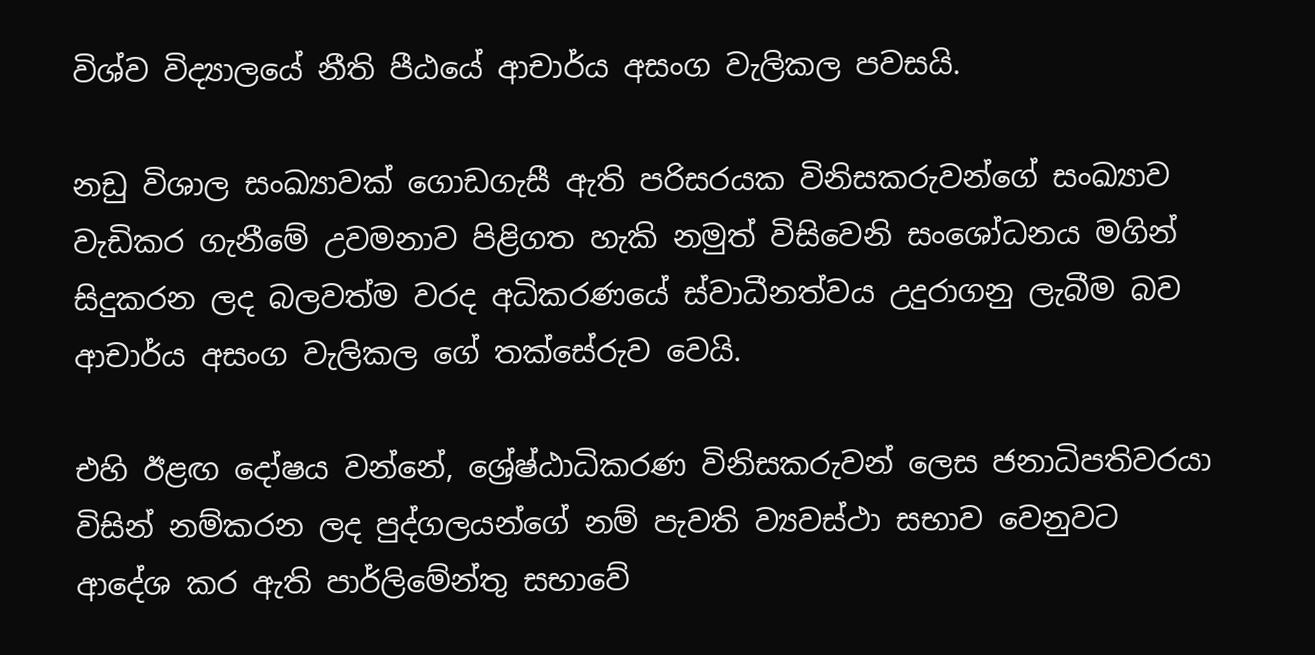විශ්ව විද්‍යාලයේ නීති පීඨයේ ආචාර්ය අසංග වැලිකල පවසයි.

නඩු විශාල සංඛ්‍යාවක් ගොඩගැසී ඇති පරිසරයක විනිසකරුවන්ගේ සංඛ්‍යාව වැඩිකර ගැනීමේ උවමනාව පිළිගත හැකි නමුත් විසිවෙනි සංශෝධනය මගින් සිදුකරන ලද බලවත්ම වරද අධිකරණයේ ස්වාධීනත්වය උදුරාගනු ලැබීම බව ආචාර්ය අසංග වැලිකල ගේ තක්සේරුව වෙයි.

එහි ඊළඟ දෝෂය වන්නේ, ශ්‍රේෂ්ඨාධිකරණ විනිසකරුවන් ලෙස ජනාධිපතිවරයා විසින් නම්කරන ලද පුද්ගලයන්ගේ නම් පැවති ව්‍යවස්ථා සභාව වෙනුවට ආදේශ කර ඇති පාර්ලිමේන්තු සභාවේ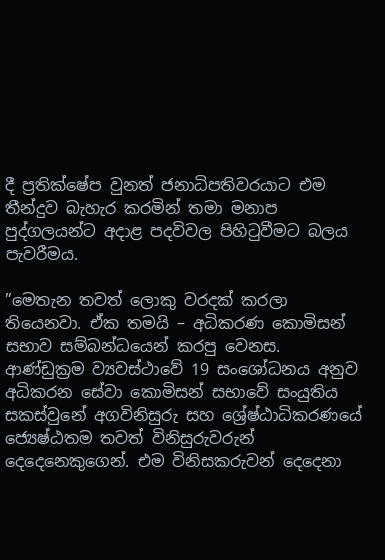දී ප්‍රතික්ෂේප වුනත් ජනාධිපතිවරයාට එම තීන්දුව බැහැර කරමින් තමා මනාප පුද්ගලයන්ට අදාළ පදවිවල පිහිටුවීමට බලය පැවරීමය.

”මෙතැන තවත් ලොකු වරදක් කරලා තියෙනවා. ඒක තමයි – අධිකරණ කොමිසන් සභාව සම්බන්ධයෙන් කරපු වෙනස. ආණ්ඩුක්‍රම ව්‍යවස්ථාවේ 19 සංශෝධනය අනුව අධිකරන සේවා කොමිසන් සභාවේ සංයුතිය සකස්වුනේ අගවිනිසුරු සහ ශ්‍රේෂ්ඨාධිකරණයේ ජ්‍යෙෂ්ඨතම තවත් විනිසුරුවරුන් දෙදෙනෙකුගෙන්. එම විනිසකරුවන් දෙදෙනා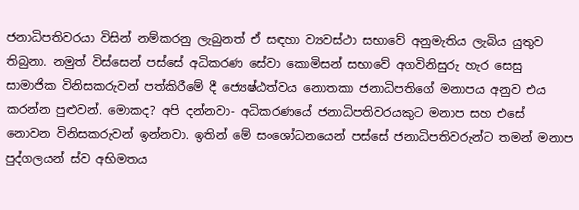ජනාධිපතිවරයා විසින් නම්කරනු ලැබුනත් ඒ සඳහා ව්‍යවස්ථා සභාවේ අනුමැතිය ලැබිය යුතුව තිබුනා. නමුත් විස්සෙන් පස්සේ අධිකරණ සේවා කොමිසන් සභාවේ අගවිනිසුරු හැර සෙසු සාමාජික විනිසකරුවන් පත්කිරීමේ දී ජ්‍යෙෂ්ඨත්වය නොතකා ජනාධිපතිගේ මනාපය අනුව එය කරන්න පුළුවන්. මොකද? අපි දන්නවා- අධිකරණයේ ජනාධිපතිවරයකුට මනාප සහ එසේ නොවන විනිසකරුවන් ඉන්නවා. ඉතින් මේ සංශෝධනයෙන් පස්සේ ජනාධිපතිවරුන්ට තමන් මනාප පුද්ගලයන් ස්ව අභිමතය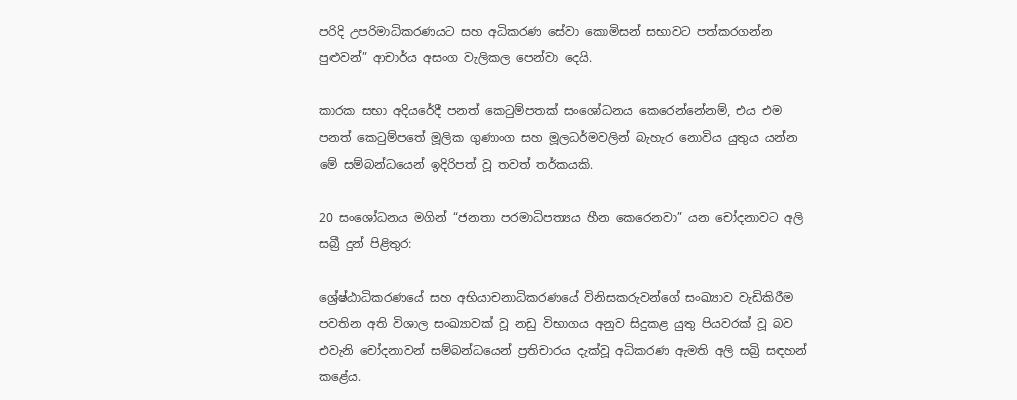පරිදි උපරිමාධිකරණයට සහ අධිකරණ සේවා කොමිසන් සභාවට පත්කරගන්න පුළුවන්” ආචාර්ය අසංග වැලිකල පෙන්වා දෙයි.

කාරක සභා අදියරේදී පනත් කෙටුම්පතක් සංශෝධනය කෙරෙන්නේනම්, එය එම පනත් කෙටුම්පතේ මූලික ගුණාංග සහ මූලධර්මවලින් බැහැර නොවිය යුතුය යන්න මේ සම්බන්ධයෙන් ඉදිරිපත් වූ තවත් තර්කයකි.

20 සංශෝධනය මගින් “ජනතා පරමාධිපත්‍යය හීන කෙරෙනවා” යන චෝදනාවට අලි සබ්‍රී දුන් පිළිතුර:

ශ්‍රේෂ්ඨාධිකරණයේ සහ අභියාචනාධිකරණයේ විනිසකරුවන්ගේ සංඛ්‍යාව වැඩිකිරීම පවතින අති විශාල සංඛ්‍යාවක් වූ නඩු විභාගය අනුව සිදුකළ යුතු පියවරක් වූ බව එවැනි චෝදනාවන් සම්බන්ධයෙන් ප්‍රතිචාරය දැක්වූ අධිකරණ ඇමති අලි සබ්‍රි සඳහන් කළේය.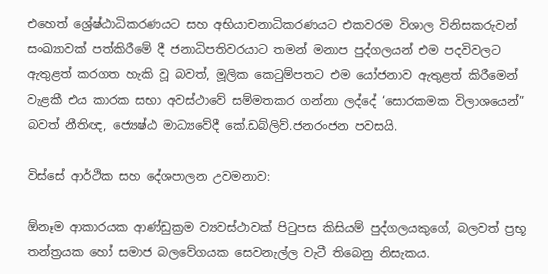එහෙත් ශ්‍රේෂ්ඨාධිකරණයට සහ අභියාචනාධිකරණයට එකවරම විශාල විනිසකරුවන් සංඛ්‍යාවක් පත්කිරීමේ දී ජනාධිපතිවරයාට තමන් මනාප පුද්ගලයන් එම පදවිවලට ඇතුළත් කරගත හැකි වූ බවත්, මූලික කෙටුම්පතට එම යෝජනාව ඇතුළත් කිරීමෙන් වැළකී එය කාරක සභා අවස්ථාවේ සම්මතකර ගන්නා ලද්දේ ‘සොරකමක විලාශයෙන්” බවත් නීතිඥ, ජ්‍යෙෂ්ඨ මාධ්‍යවේදී කේ.ඩබ්ලිව්.ජනරංජන පවසයි.

විස්සේ ආර්ථික සහ දේශපාලන උවමනාව:

ඕනෑම ආකාරයක ආණ්ඩුක්‍රම ව්‍යවස්ථාවක් පිටුපස කිසියම් පුද්ගලයකුගේ, බලවත් ප්‍රභූ තන්ත්‍රයක හෝ සමාජ බලවේගයක සෙවනැල්ල වැටී තිබෙනු නිසැකය.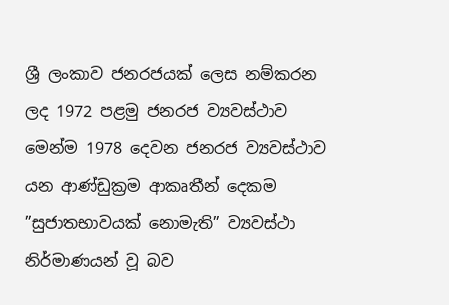ශ්‍රී ලංකාව ජනරජයක් ලෙස නම්කරන ලද 1972 පළමු ජනරජ ව්‍යවස්ථාව මෙන්ම 1978 දෙවන ජනරජ ව්‍යවස්ථාව යන ආණ්ඩුක්‍රම ආකෘතීන් දෙකම ”සුජාතභාවයක් නොමැති” ව්‍යවස්ථා නිර්මාණයන් වූ බව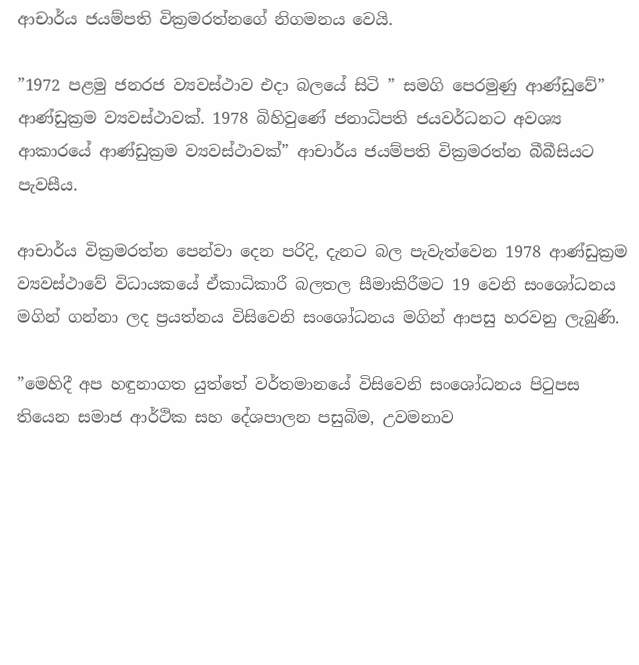ආචාර්ය ජයම්පති වික්‍රමරත්නගේ නිගමනය වෙයි.

”1972 පළමු ජනරජ ව්‍යවස්ථාව එදා බලයේ සිටි ” සමගි පෙරමුණු ආණ්ඩුවේ” ආණ්ඩුක්‍රම ව්‍යවස්ථාවක්. 1978 බිහිවුණේ ජනාධිපති ජයවර්ධනට අවශ්‍ය ආකාරයේ ආණ්ඩුක්‍රම ව්‍යවස්ථාවක්” ආචාර්ය ජයම්පති වික්‍රමරත්න බීබීසියට පැවසීය.

ආචාර්ය වික්‍රමරත්න පෙන්වා දෙන පරිදි, දැනට බල පැවැත්වෙන 1978 ආණ්ඩුක්‍රම ව්‍යවස්ථාවේ විධායකයේ ඒකාධිකාරී බලතල සීමාකිරීමට 19 වෙනි සංශෝධනය මගින් ගන්නා ලද ප්‍රයත්නය විසිවෙනි සංශෝධනය මගින් ආපසු හරවනු ලැබුණි.

”මෙහිදී අප හඳුනාගත යුත්තේ වර්තමානයේ විසිවෙනි සංශෝධනය පිටුපස තියෙන සමාජ ආර්ථික සහ දේශපාලන පසුබිම, උවමනාව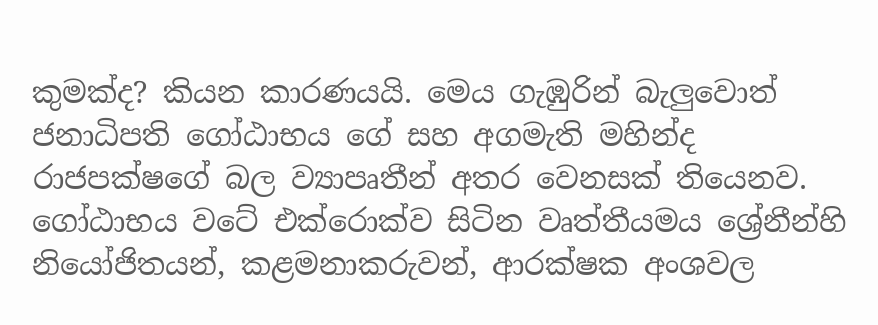කුමක්ද? කියන කාරණයයි. මෙය ගැඹුරින් බැලුවොත් ජනාධිපති ගෝඨාභය ගේ සහ අගමැති මහින්ද රාජපක්ෂගේ බල ව්‍යාපෘතීන් අතර වෙනසක් තියෙනව. ගෝඨාභය වටේ එක්රොක්ව සිටින වෘත්තීයමය ශ්‍රේනීන්හි නියෝජිතයන්, කළමනාකරුවන්, ආරක්ෂක අංශවල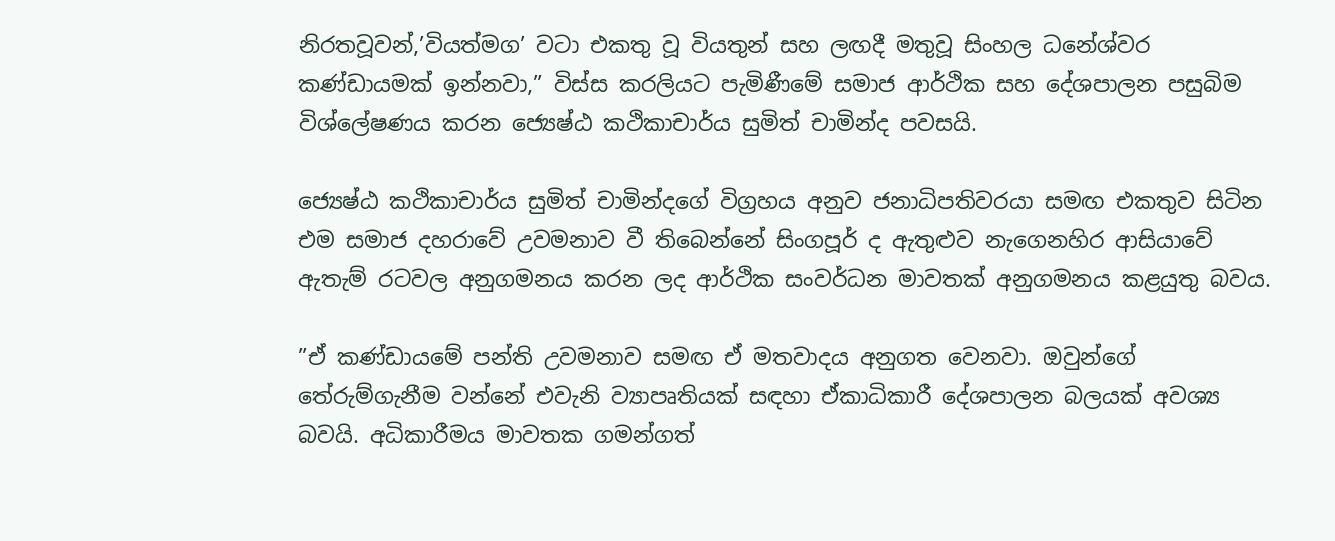නිරතවූවන්,’වියත්මග’ වටා එකතු වූ වියතුන් සහ ලඟදී මතුවූ සිංහල ධනේශ්වර කණ්ඩායමක් ඉන්නවා,” විස්ස කරලියට පැමිණීමේ සමාජ ආර්ථික සහ දේශපාලන පසුබිම විශ්ලේෂණය කරන ජ්‍යෙෂ්ඨ කථිකාචාර්ය සුමිත් චාමින්ද පවසයි.

ජ්‍යෙෂ්ඨ කථිකාචාර්ය සුමිත් චාමින්දගේ විග්‍රහය අනුව ජනාධිපතිවරයා සමඟ එකතුව සිටින එම සමාජ දහරාවේ උවමනාව වී තිබෙන්නේ සිංගපූර් ද ඇතුළුව නැගෙනහිර ආසියාවේ ඇතැම් රටවල අනුගමනය කරන ලද ආර්ථික සංවර්ධන මාවතක් අනුගමනය කළයුතු බවය.

”ඒ කණ්ඩායමේ පන්ති උවමනාව සමඟ ඒ මතවාදය අනුගත වෙනවා. ඔවුන්ගේ තේරුම්ගැනීම වන්නේ එවැනි ව්‍යාපෘතියක් සඳහා ඒකාධිකාරී දේශපාලන බලයක් අවශ්‍ය බවයි. අධිකාරීමය මාවතක ගමන්ගත්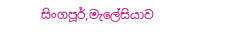සිංගපූර්,මැලේසියාව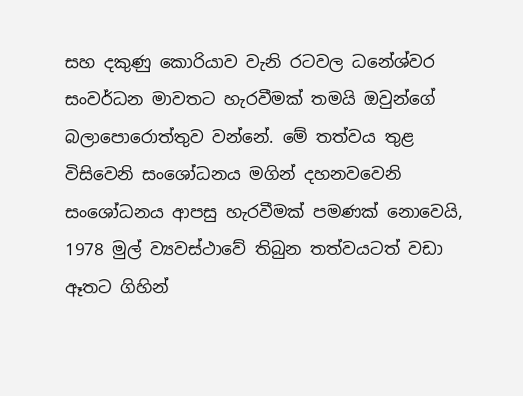සහ දකුණු කොරියාව වැනි රටවල ධනේශ්වර සංවර්ධන මාවතට හැරවීමක් තමයි ඔවුන්ගේ බලාපොරොත්තුව වන්නේ. මේ තත්වය තුළ විසිවෙනි සංශෝධනය මගින් දහනවවෙනි සංශෝධනය ආපසු හැරවීමක් පමණක් නොවෙයි, 1978 මුල් ව්‍යවස්ථාවේ තිබුන තත්වයටත් වඩා ඈතට ගිහින්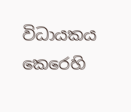විධායකය කෙරෙහි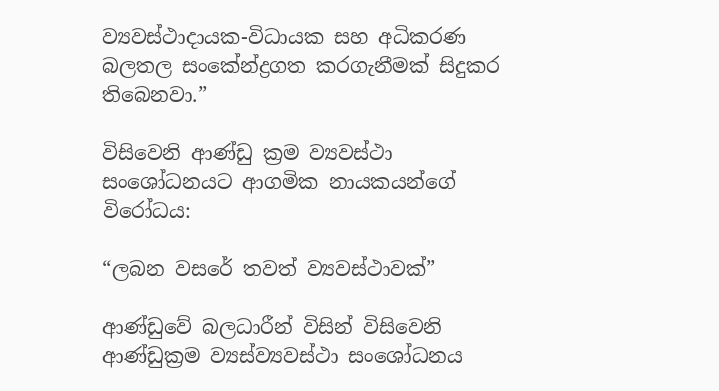ව්‍යවස්ථාදායක-විධායක සහ අධිකරණ බලතල සංකේන්ද්‍රගත කරගැනීමක් සිදුකර තිබෙනවා.”

විසිවෙනි ආණ්ඩු ක්‍රම ව්‍යවස්ථා සංශෝධනයට ආගමික නායකයන්ගේ විරෝධය:

“ලබන වසරේ තවත් ව්‍යවස්ථාවක්”

ආණ්ඩුවේ බලධාරීන් විසින් විසිවෙනි ආණ්ඩුක්‍රම ව්‍යස්ව්‍යවස්ථා සංශෝධනය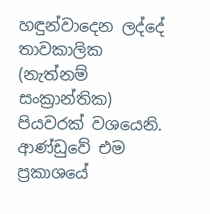හඳුන්වාදෙන ලද්දේ තාවකාලික (නැත්නම් සංක්‍රාන්තික) පියවරක් වශයෙනි. ආණ්ඩුවේ එම ප්‍රකාශයේ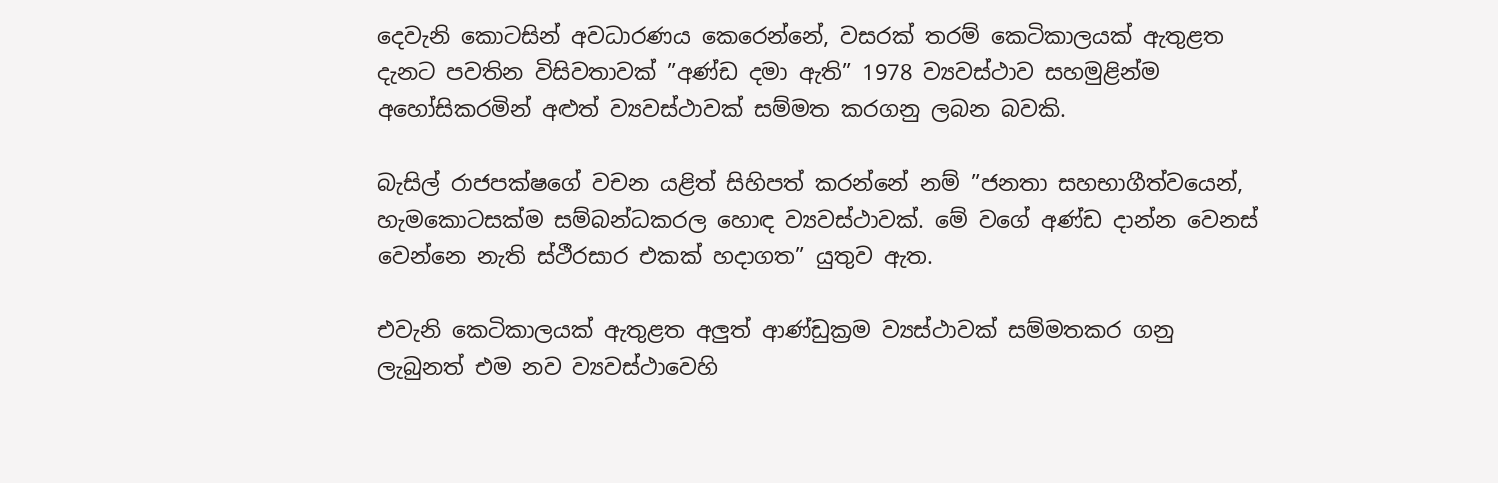දෙවැනි කොටසින් අවධාරණය කෙරෙන්නේ, වසරක් තරම් කෙටිකාලයක් ඇතුළත දැනට පවතින විසිවතාවක් ”අණ්ඩ දමා ඇති” 1978 ව්‍යවස්ථාව සහමුළින්ම අහෝසිකරමින් අළුත් ව්‍යවස්ථාවක් සම්මත කරගනු ලබන බවකි.

බැසිල් රාජපක්ෂගේ වචන යළිත් සිහිපත් කරන්නේ නම් ”ජනතා සහභාගීත්වයෙන්, හැමකොටසක්ම සම්බන්ධකරල හොඳ ව්‍යවස්ථාවක්. මේ වගේ අණ්ඩ දාන්න වෙනස් වෙන්නෙ නැති ස්ථීරසාර එකක් හදාගත” යුතුව ඇත.

එවැනි කෙටිකාලයක් ඇතුළත අලුත් ආණ්ඩුක්‍රම ව්‍යස්ථාවක් සම්මතකර ගනු ලැබුනත් එම නව ව්‍යවස්ථාවෙහි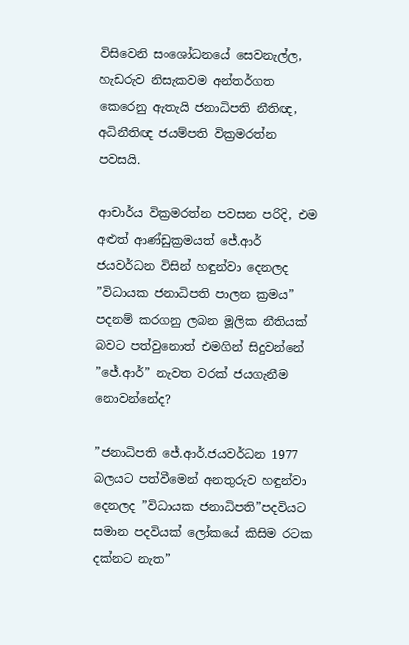විසිවෙනි සංශෝධනයේ සෙවනැල්ල, හැඩරුව නිසැකවම අන්තර්ගත කෙරෙනු ඇතැයි ජනාධිපති නීතිඥ, අධිනීතිඥ ජයම්පති වික්‍රමරත්න පවසයි.

ආචාර්ය වික්‍රමරත්න පවසන පරිදි, එම අළුත් ආණ්ඩුක්‍රමයත් ජේ.ආර් ජයවර්ධන විසින් හඳුන්වා දෙනලද ”විධායක ජනාධිපති පාලන ක්‍රමය” පදනම් කරගනු ලබන මූලික නීතියක් බවට පත්වුනොත් එමගින් සිදුවන්නේ ”ජේ.ආර්” නැවත වරක් ජයගැනීම නොවන්නේද?

”ජනාධිපති ජේ.ආර්.ජයවර්ධන 1977 බලයට පත්වීමෙන් අනතුරුව හඳුන්වා දෙනලද ”විධායක ජනාධිපති”පදවියට සමාන පදවියක් ලෝකයේ කිසිම රටක දක්නට නැත”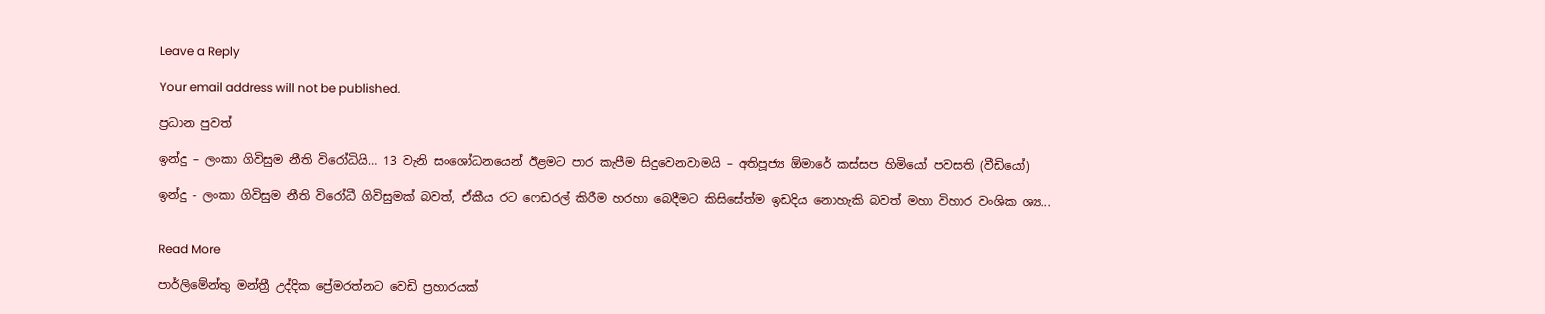Leave a Reply

Your email address will not be published.

ප්‍රධාන පුවත්

ඉන්දු – ලංකා ගිවිසුම නීති විරෝධියි… 13 වැනි සංශෝධනයෙන් ඊළමට පාර කැපීම සිදුවෙනවාමයි – අතිපූජ්‍ය ඕමාරේ කස්සප හිමියෝ පවසති (වීඩියෝ)

ඉන්දු - ලංකා ගිවිසුම නීති විරෝධී ගිවිසුමක් බවත්, ඒකීය රට ෆෙඩරල් කිරීම හරහා බෙදීමට කිසිසේත්ම ඉඩදිය නොහැකි බවත් මහා විහාර වංශික ශ්‍ය...


Read More

පාර්ලිමේන්තු මන්ත්‍රී උද්දික ප්‍රේමරත්නට වෙඩි ප්‍රහාරයක්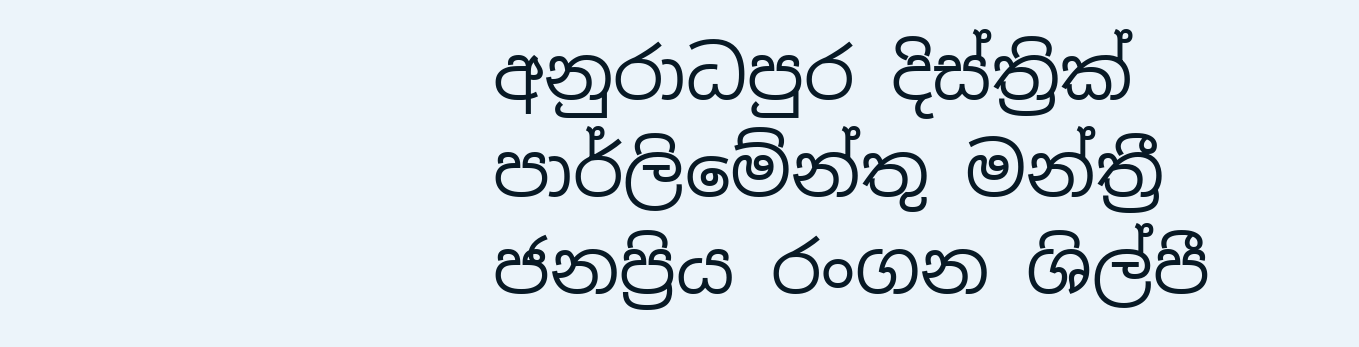අනුරාධපුර දිස්ත්‍රික් පාර්ලිමේන්තු මන්ත්‍රී ජනප්‍රිය රංගන ශිල්පී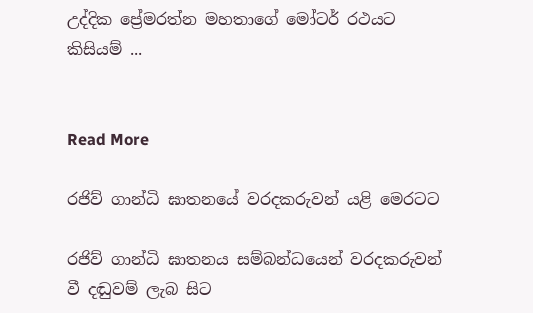උද්දික ප්‍රේමරත්න මහතාගේ මෝටර් රථයට කිසියම් ...


Read More

රජිව් ගාන්ධි ඝාතනයේ වරදකරුවන් යළි මෙරටට

රජිව් ගාන්ධි ඝාතනය සම්බන්ධයෙන් වරදකරුවන් වී දඬුවම් ලැබ සිට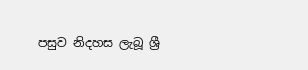පසුව නිදහස ලැබූ ශ්‍රී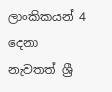ලාංකිකයන් 4 දෙනා නැවතත් ශ්‍රී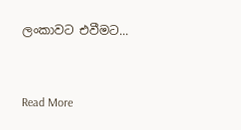ලංකාවට එවීමට...


Read More